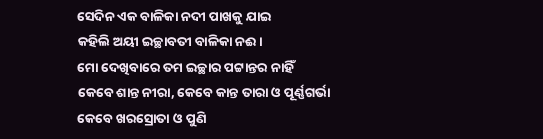ସେଦିନ ଏକ ବାଳିକା ନଦୀ ପାଖକୁ ଯାଇ
କହିଲି ଅୟୀ ଇଚ୍ଛାବତୀ ବାଳିକା ନଈ।
ମୋ ଦେଖିବାରେ ତମ ଇଚ୍ଛାର ପଟ୍ଟାନ୍ତର ନାହିଁ
କେବେ ଶାନ୍ତ ନୀରା, କେବେ କାନ୍ତ ତାରା ଓ ପୂର୍ଣ୍ଣଗର୍ଭା
କେବେ ଖରସ୍ରୋତା ଓ ପୁଣି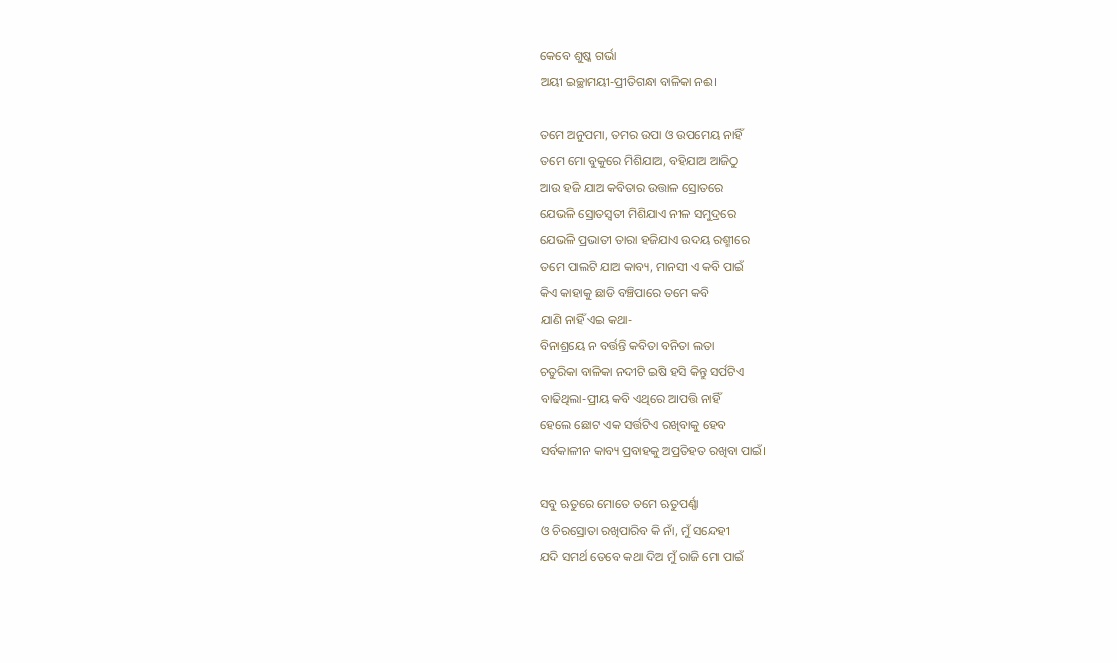କେବେ ଶୁଷ୍କ ଗର୍ଭା
ଅୟୀ ଇଚ୍ଛାମୟୀ-ପ୍ରୀତିଗନ୍ଧା ବାଳିକା ନଈ।

ତମେ ଅନୁପମା, ତମର ଉପା ଓ ଉପମେୟ ନାହିଁ
ତମେ ମୋ ବୁକୁରେ ମିଶିଯାଅ, ବହିଯାଅ ଆଜିଠୁ
ଆଉ ହଜି ଯାଅ କବିତାର ଉତ୍ତାଳ ସ୍ରୋତରେ
ଯେଭଳି ସ୍ରୋତସ୍ବତୀ ମିଶିଯାଏ ନୀଳ ସମୁଦ୍ରରେ
ଯେଭଳି ପ୍ରଭାତୀ ତାରା ହଜିଯାଏ ଉଦୟ ରଶ୍ମୀରେ
ତମେ ପାଲଟି ଯାଅ କାବ୍ୟ, ମାନସୀ ଏ କବି ପାଇଁ
କିଏ କାହାକୁ ଛାଡି ବଞ୍ଚିପାରେ ତମେ କବି
ଯାଣି ନାହିଁ ଏଇ କଥା-
ବିନାଶ୍ରୟେ ନ ବର୍ତ୍ତନ୍ତି କବିତା ବନିତା ଲତା
ଚତୁରିକା ବାଳିକା ନଦୀଟି ଇଷି ହସି କିନ୍ତୁ ସର୍ପଟିଏ
ବାଢିଥିଲା-ପ୍ରୀୟ କବି ଏଥିରେ ଆପତ୍ତି ନାହିଁ
ହେଲେ ଛୋଟ ଏକ ସର୍ତ୍ତଟିଏ ରଖିବାକୁ ହେବ
ସର୍ବକାଳୀନ କାବ୍ୟ ପ୍ରବାହକୁ ଅପ୍ରତିହତ ରଖିବା ପାଇଁ।

ସବୁ ଋତୁରେ ମୋତେ ତମେ ଋତୁପର୍ଣ୍ଣା
ଓ ଚିରସ୍ରୋତା ରଖିପାରିବ କି ନାଁ, ମୁଁ ସନ୍ଦେହୀ
ଯଦି ସମର୍ଥ ତେବେ କଥା ଦିଅ ମୁଁ ରାଜି ମୋ ପାଇଁ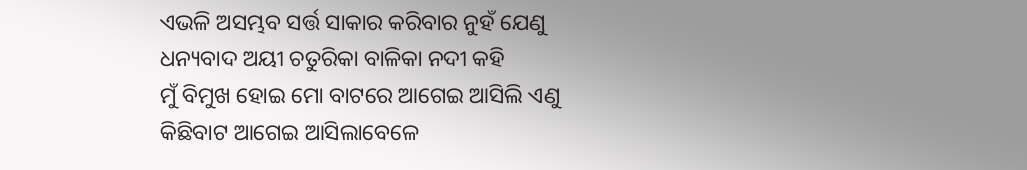ଏଭଳି ଅସମ୍ଭବ ସର୍ତ୍ତ ସାକାର କରିବାର ନୁହଁ ଯେଣୁ
ଧନ୍ୟବାଦ ଅୟୀ ଚତୁରିକା ବାଳିକା ନଦୀ କହି
ମୁଁ ବିମୁଖ ହୋଇ ମୋ ବାଟରେ ଆଗେଇ ଆସିଲି ଏଣୁ
କିଛିବାଟ ଆଗେଇ ଆସିଲାବେଳେ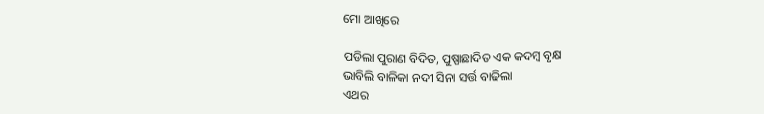ମୋ ଆଖିରେ

ପଡିଲା ପୁରାଣ ବିଦିତ, ପୁଷ୍ପାଛାଦିତ ଏକ କଦମ୍ବ ବୃକ୍ଷ
ଭାବିଲି ବାଳିକା ନଦୀ ସିନା ସର୍ତ୍ତ ବାଢିଲା
ଏଥର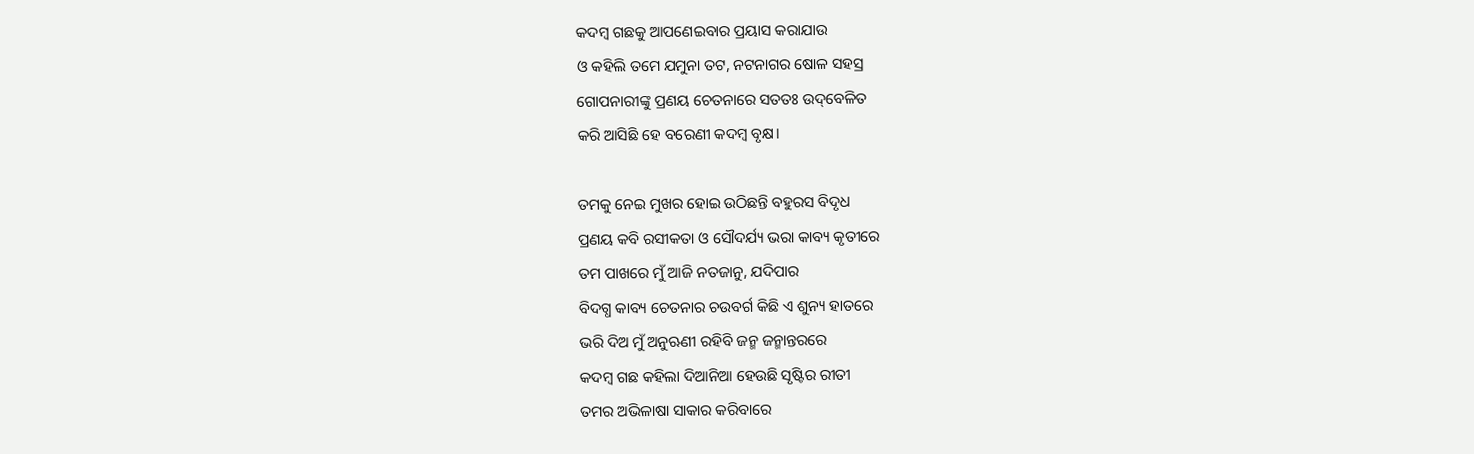କଦମ୍ବ ଗଛକୁ ଆପଣେଇବାର ପ୍ରୟାସ କରାଯାଉ
ଓ କହିଲି ତମେ ଯମୁନା ତଟ, ନଟନାଗର ଷୋଳ ସହସ୍ର
ଗୋପନାରୀଙ୍କୁ ପ୍ରଣୟ ଚେତନାରେ ସତତଃ ଉଦ୍‌ବେଳିତ
କରି ଆସିଛି ହେ ବରେଣୀ କଦମ୍ବ ବୃକ୍ଷ।

ତମକୁ ନେଇ ମୁଖର ହୋଇ ଉଠିଛନ୍ତି ବହୁରସ ବିଦୃଧ
ପ୍ରଣୟ କବି ରସୀକତା ଓ ସୌଦର୍ଯ୍ୟ ଭରା କାବ୍ୟ କୃତୀରେ
ତମ ପାଖରେ ମୁଁ ଆଜି ନତଜାନୁ, ଯଦିପାର
ବିଦଗ୍ଧ କାବ୍ୟ ଚେତନାର ଚଉବର୍ଗ କିଛି ଏ ଶୁନ୍ୟ ହାତରେ
ଭରି ଦିଅ ମୁଁ ଅନୁଋଣୀ ରହିବି ଜନ୍ମ ଜନ୍ମାନ୍ତରରେ
କଦମ୍ବ ଗଛ କହିଲା ଦିଆନିଆ ହେଉଛି ସୃଷ୍ଟିର ରୀତୀ
ତମର ଅଭିଳାଷା ସାକାର କରିବାରେ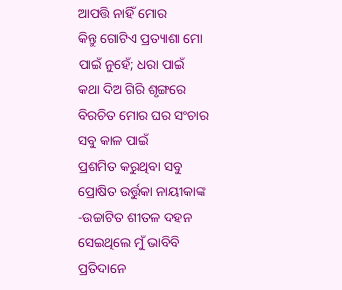ଆପତ୍ତି ନାହିଁ ମୋର
କିନ୍ତୁ ଗୋଟିଏ ପ୍ରତ୍ୟାଶା ମୋ ପାଇଁ ନୁହେଁ; ଧରା ପାଇଁ
କଥା ଦିଅ ଗିରି ଶୃଙ୍ଗରେ ବିରଚିତ ମୋର ଘର ସଂଚାର ସବୁ କାଳ ପାଇଁ
ପ୍ରଶମିତ କରୁଥିବା ସବୁ ପ୍ରୋଷିତ ଉର୍ତ୍ତୁକା ନାୟୀକାଙ୍କ
-ଉଚ୍ଚାଟିତ ଶୀତଳ ଦହନ
ସେଇଥିଲେ ମୁଁ ଭାବିବି ପ୍ରତିଦାନେ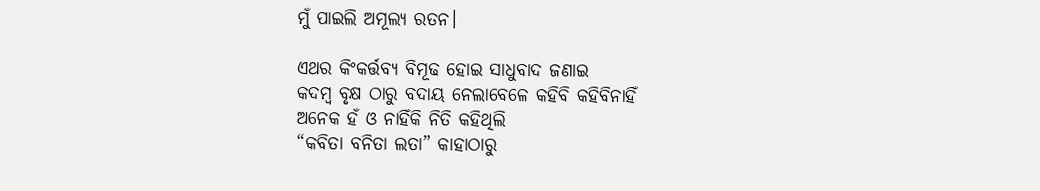ମୁଁ ପାଇଲି ଅମୂଲ୍ୟ ରତନ।

ଏଥର କିଂକର୍ତ୍ତବ୍ୟ ବିମୂଢ ହୋଇ ସାଧୁବାଦ ଜଣାଇ
କଦମ୍ବ ବୃକ୍ଷ ଠାରୁ ବଦାୟ ନେଲାବେଳେ କହିବି କହିବିନାହିଁ
ଅନେକ ହଁ ଓ ନାହିଁକି ନିତି କହିଥିଲି
“କବିତା ବନିତା ଲତା” କାହାଠାରୁ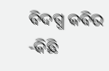ବିଦଗ୍ଧ କବିର
-କିଛି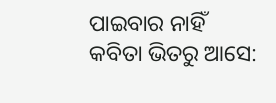ପାଇବାର ନାହିଁ
କବିତା ଭିତରୁ ଆସେ: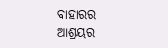ବାହାରର ଆଶ୍ରୟର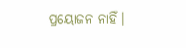ପ୍ରୟୋଜନ ନାହିଁ।